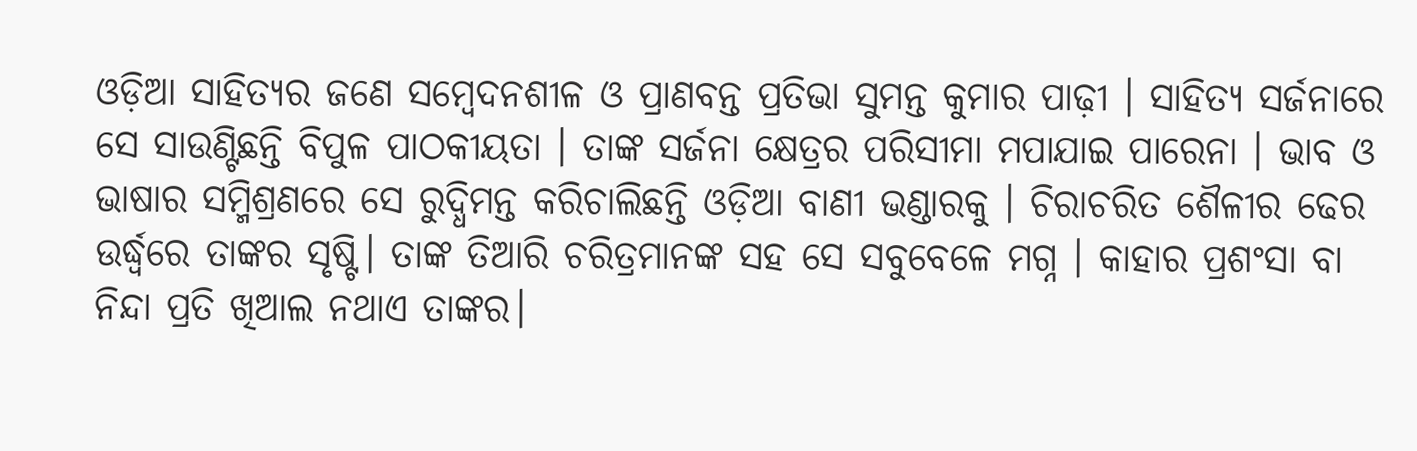ଓଡ଼ିଆ ସାହିତ୍ୟର ଜଣେ ସମ୍ବେଦନଶୀଳ ଓ ପ୍ରାଣବନ୍ତ ପ୍ରତିଭା ସୁମନ୍ତ କୁମାର ପାଢ଼ୀ । ସାହିତ୍ୟ ସର୍ଜନାରେ ସେ ସାଉଣ୍ଟିଛନ୍ତି ବିପୁଳ ପାଠକୀୟତା । ତାଙ୍କ ସର୍ଜନା କ୍ଷେତ୍ରର ପରିସୀମା ମପାଯାଇ ପାରେନା । ଭାବ ଓ ଭାଷାର ସମ୍ମିଶ୍ରଣରେ ସେ ରୁଦ୍ଧିମନ୍ତ କରିଚାଲିଛନ୍ତି ଓଡ଼ିଆ ବାଣୀ ଭଣ୍ଡାରକୁ । ଚିରାଚରିତ ଶୈଳୀର ଢେର ଉର୍ଦ୍ଧ୍ବରେ ତାଙ୍କର ସୃଷ୍ଟି। ତାଙ୍କ ତିଆରି ଚରିତ୍ରମାନଙ୍କ ସହ ସେ ସବୁବେଳେ ମଗ୍ନ । କାହାର ପ୍ରଶଂସା ବା ନିନ୍ଦା ପ୍ରତି ଖିଆଲ ନଥାଏ ତାଙ୍କର।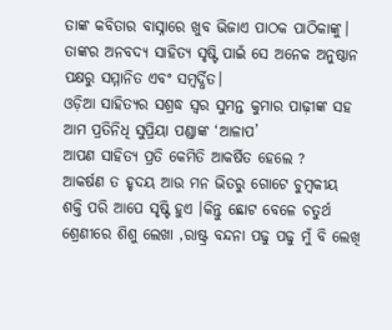ତାଙ୍କ କବିତାର ବାସ୍ନାରେ ଖୁବ ଭିଜାଏ ପାଠକ ପାଠିକାଙ୍କୁ। ତାଙ୍କର ଅନବଦ୍ୟ ସାହିତ୍ୟ ସୃଷ୍ଟି ପାଇଁ ସେ ଅନେକ ଅନୁଷ୍ଠାନ ପକ୍ଷରୁ ସମ୍ମାନିତ ଏବଂ ସମ୍ବର୍ଦ୍ଧିତ।
ଓଡ଼ିଆ ସାହିତ୍ୟର ସଶ୍ରଦ୍ଧ ସ୍ୱର ସୁମନ୍ତ କୁମାର ପାଢ଼ୀଙ୍କ ସହ ଆମ ପ୍ରତିନିଧି ସୁପ୍ରିୟା ପଣ୍ଡାଙ୍କ ‘ଆଳାପ’
ଆପଣ ସାହିତ୍ୟ ପ୍ରତି କେମିତି ଆକର୍ଷିତ ହେଲେ ?
ଆକର୍ଷଣ ତ ହୃଦୟ ଆଉ ମନ ଭିତରୁ ଗୋଟେ ଚୁମ୍ବକୀୟ ଶକ୍ତି ପରି ଆପେ ସୃଷ୍ଟି ହୁଏ ।କିନ୍ତୁ ଛୋଟ ବେଳେ ଚତୁର୍ଥ ଶ୍ରେଣୀରେ ଶିଶୁ ଲେଖା ,ରାଷ୍ଟ୍ର ବନ୍ଦନା ପଢୁ ପଢୁ ମୁଁ ବି ଲେଖି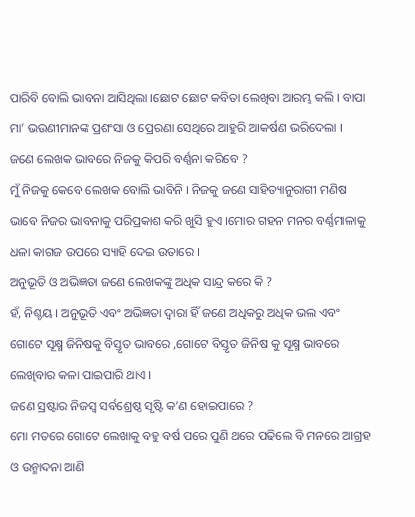ପାରିବି ବୋଲି ଭାବନା ଆସିଥିଲା ।ଛୋଟ ଛୋଟ କବିତା ଲେଖିବା ଆରମ୍ଭ କଲି । ବାପା ମା’ ଭଉଣୀମାନଙ୍କ ପ୍ରଶଂସା ଓ ପ୍ରେରଣା ସେଥିରେ ଆହୁରି ଆକର୍ଷଣ ଭରିଦେଲା ।
ଜଣେ ଲେଖକ ଭାବରେ ନିଜକୁ କିପରି ବର୍ଣ୍ଣନା କରିବେ ?
ମୁଁ ନିଜକୁ କେବେ ଲେଖକ ବୋଲି ଭାବିନି । ନିଜକୁ ଜଣେ ସାହିତ୍ୟାନୁରାଗୀ ମଣିଷ ଭାବେ ନିଜର ଭାବନାକୁ ପରିପ୍ରକାଶ କରି ଖୁସି ହୁଏ ।ମୋର ଗହନ ମନର ବର୍ଣ୍ଣମାଳାକୁ ଧଳା କାଗଜ ଉପରେ ସ୍ୟାହି ଦେଇ ଉତାରେ ।
ଅନୁଭୂତି ଓ ଅଭିଜ୍ଞତା ଜଣେ ଲେଖକଙ୍କୁ ଅଧିକ ସାନ୍ଦ୍ର କରେ କି ?
ହଁ, ନିଶ୍ଚୟ । ଅନୁଭୂତି ଏବଂ ଅଭିଜ୍ଞତା ଦ୍ୱାରା ହିଁ ଜଣେ ଅଧିକରୁ ଅଧିକ ଭଲ ଏବଂ ଗୋଟେ ସୂକ୍ଷ୍ମ ଜିନିଷକୁ ବିସ୍ତୃତ ଭାବରେ ,ଗୋଟେ ବିସ୍ତୃତ ଜିନିଷ କୁ ସୂକ୍ଷ୍ମ ଭାବରେ ଲେଖିବାର କଳା ପାଇପାରି ଥାଏ ।
ଜଣେ ସ୍ରଷ୍ଟାର ନିଜସ୍ୱ ସର୍ବଶ୍ରେଷ୍ଠ ସୃଷ୍ଟି କ’ଣ ହୋଇପାରେ ?
ମୋ ମତରେ ଗୋଟେ ଲେଖାକୁ ବହୁ ବର୍ଷ ପରେ ପୁଣି ଥରେ ପଢିଲେ ବି ମନରେ ଆଗ୍ରହ ଓ ଉନ୍ମାଦନା ଆଣି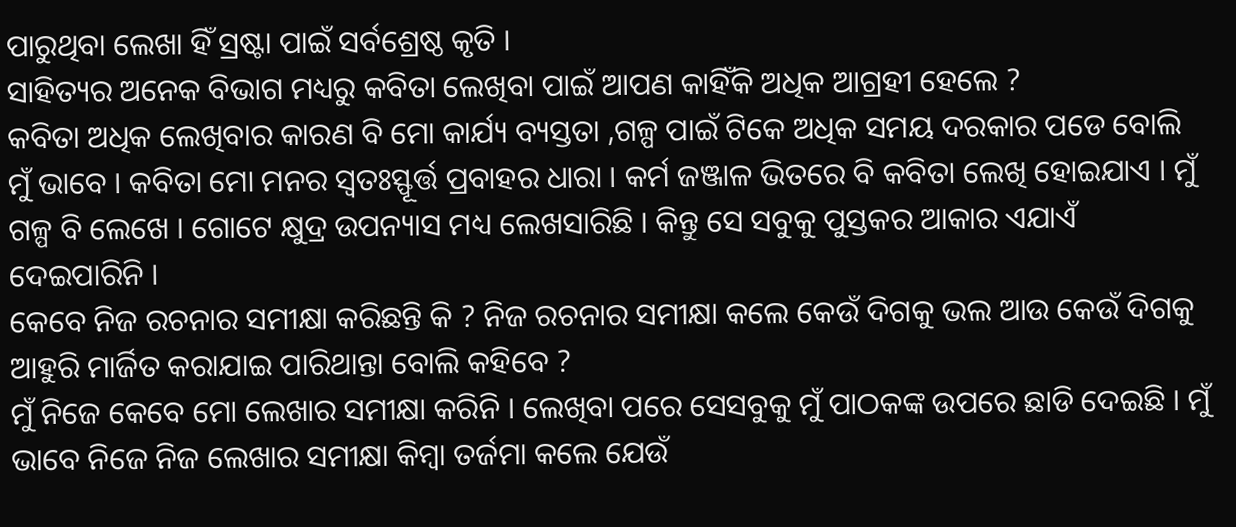ପାରୁଥିବା ଲେଖା ହିଁ ସ୍ରଷ୍ଟା ପାଇଁ ସର୍ବଶ୍ରେଷ୍ଠ କୃତି ।
ସାହିତ୍ୟର ଅନେକ ବିଭାଗ ମଧ୍ୟରୁ କବିତା ଲେଖିବା ପାଇଁ ଆପଣ କାହିଁକି ଅଧିକ ଆଗ୍ରହୀ ହେଲେ ?
କବିତା ଅଧିକ ଲେଖିବାର କାରଣ ବି ମୋ କାର୍ଯ୍ୟ ବ୍ୟସ୍ତତା ,ଗଳ୍ପ ପାଇଁ ଟିକେ ଅଧିକ ସମୟ ଦରକାର ପଡେ ବୋଲି ମୁଁ ଭାବେ । କବିତା ମୋ ମନର ସ୍ୱତଃସ୍ଫୂର୍ତ୍ତ ପ୍ରବାହର ଧାରା । କର୍ମ ଜଞ୍ଜାଳ ଭିତରେ ବି କବିତା ଲେଖି ହୋଇଯାଏ । ମୁଁ ଗଳ୍ପ ବି ଲେଖେ । ଗୋଟେ କ୍ଷୁଦ୍ର ଉପନ୍ୟାସ ମଧ୍ୟ ଲେଖସାରିଛି । କିନ୍ତୁ ସେ ସବୁକୁ ପୁସ୍ତକର ଆକାର ଏଯାଏଁ ଦେଇପାରିନି ।
କେବେ ନିଜ ରଚନାର ସମୀକ୍ଷା କରିଛନ୍ତି କି ? ନିଜ ରଚନାର ସମୀକ୍ଷା କଲେ କେଉଁ ଦିଗକୁ ଭଲ ଆଉ କେଉଁ ଦିଗକୁ ଆହୁରି ମାର୍ଜିତ କରାଯାଇ ପାରିଥାନ୍ତା ବୋଲି କହିବେ ?
ମୁଁ ନିଜେ କେବେ ମୋ ଲେଖାର ସମୀକ୍ଷା କରିନି । ଲେଖିବା ପରେ ସେସବୁକୁ ମୁଁ ପାଠକଙ୍କ ଉପରେ ଛାଡି ଦେଇଛି । ମୁଁ ଭାବେ ନିଜେ ନିଜ ଲେଖାର ସମୀକ୍ଷା କିମ୍ବା ତର୍ଜମା କଲେ ଯେଉଁ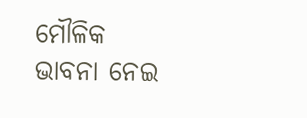ମୌଳିକ ଭାବନା ନେଇ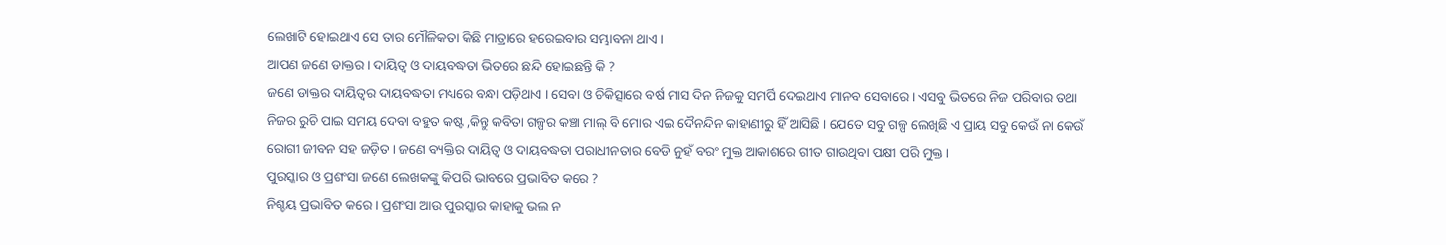ଲେଖାଟି ହୋଇଥାଏ ସେ ତାର ମୌଳିକତା କିଛି ମାତ୍ରାରେ ହରେଇବାର ସମ୍ଭାବନା ଥାଏ ।
ଆପଣ ଜଣେ ଡାକ୍ତର । ଦାୟିତ୍ୱ ଓ ଦାୟବଦ୍ଧତା ଭିତରେ ଛନ୍ଦି ହୋଇଛନ୍ତି କି ?
ଜଣେ ଡାକ୍ତର ଦାୟିତ୍ଵର ଦାୟବଦ୍ଧତା ମଧ୍ୟରେ ବନ୍ଧା ପଡ଼ିଥାଏ । ସେବା ଓ ଚିକିତ୍ସାରେ ବର୍ଷ ମାସ ଦିନ ନିଜକୁ ସମର୍ପି ଦେଇଥାଏ ମାନବ ସେବାରେ । ଏସବୁ ଭିତରେ ନିଜ ପରିବାର ତଥା ନିଜର ରୁଚି ପାଇ ସମୟ ଦେବା ବହୁତ କଷ୍ଟ ,କିନ୍ତୁ କବିତା ଗଳ୍ପର କଞ୍ଚା ମାଲ୍ ବି ମୋର ଏଇ ଦୈନନ୍ଦିନ କାହାଣୀରୁ ହିଁ ଆସିଛି । ଯେତେ ସବୁ ଗଳ୍ପ ଲେଖିଛି ଏ ପ୍ରାୟ ସବୁ କେଉଁ ନା କେଉଁ ରୋଗୀ ଜୀବନ ସହ ଜଡ଼ିତ । ଜଣେ ବ୍ୟକ୍ତିର ଦାୟିତ୍ଵ ଓ ଦାୟବଦ୍ଧତା ପରାଧୀନତାର ବେଡି ନୁହଁ ବରଂ ମୁକ୍ତ ଆକାଶରେ ଗୀତ ଗାଉଥିବା ପକ୍ଷୀ ପରି ମୁକ୍ତ ।
ପୁରସ୍କାର ଓ ପ୍ରଶଂସା ଜଣେ ଲେଖକଙ୍କୁ କିପରି ଭାବରେ ପ୍ରଭାବିତ କରେ ?
ନିଶ୍ଚୟ ପ୍ରଭାବିତ କରେ । ପ୍ରଶଂସା ଆଉ ପୁରସ୍କାର କାହାକୁ ଭଲ ନ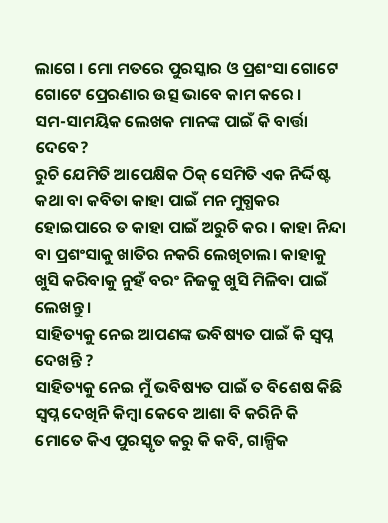ଲାଗେ । ମୋ ମତରେ ପୁରସ୍କାର ଓ ପ୍ରଶଂସା ଗୋଟେ ଗୋଟେ ପ୍ରେରଣାର ଉତ୍ସ ଭାବେ କାମ କରେ ।
ସମ-ସାମୟିକ ଲେଖକ ମାନଙ୍କ ପାଇଁ କି ବାର୍ତ୍ତା ଦେବେ?
ରୁଚି ଯେମିତି ଆପେକ୍ଷିକ ଠିକ୍ ସେମିତି ଏକ ନିର୍ଦ୍ଦିଷ୍ଟ କଥା ବା କବିତା କାହା ପାଇଁ ମନ ମୁଗ୍ଧକର ହୋଇପାରେ ତ କାହା ପାଇଁ ଅରୁଚି କର । କାହା ନିନ୍ଦା ବା ପ୍ରଶଂସାକୁ ଖାତିର ନକରି ଲେଖିଚାଲ। କାହାକୁ ଖୁସି କରିବାକୁ ନୁହଁ ବରଂ ନିଜକୁ ଖୁସି ମିଳିବା ପାଇଁ ଲେଖନ୍ତୁ ।
ସାହିତ୍ୟକୁ ନେଇ ଆପଣଙ୍କ ଭବିଷ୍ୟତ ପାଇଁ କି ସ୍ୱପ୍ନ ଦେଖନ୍ତି ?
ସାହିତ୍ୟକୁ ନେଇ ମୁଁ ଭବିଷ୍ୟତ ପାଇଁ ତ ବିଶେଷ କିଛି ସ୍ବପ୍ନ ଦେଖିନି କିମ୍ବା କେବେ ଆଶା ବି କରିନି କି ମୋତେ କିଏ ପୁରସ୍କୃତ କରୁ କି କବି, ଗାଳ୍ପିକ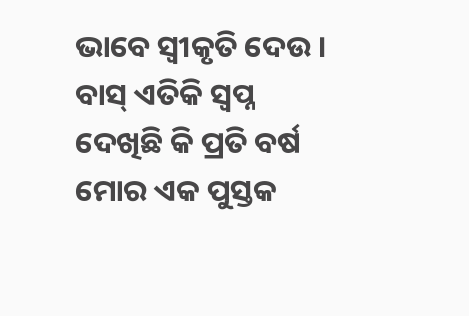ଭାବେ ସ୍ୱୀକୃତି ଦେଉ । ବାସ୍ ଏତିକି ସ୍ବପ୍ନ ଦେଖିଛି କି ପ୍ରତି ବର୍ଷ ମୋର ଏକ ପୁସ୍ତକ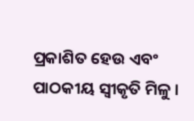ପ୍ରକାଶିତ ହେଉ ଏବଂ ପାଠକୀୟ ସ୍ୱୀକୃତି ମିଳୁ ।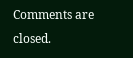Comments are closed.